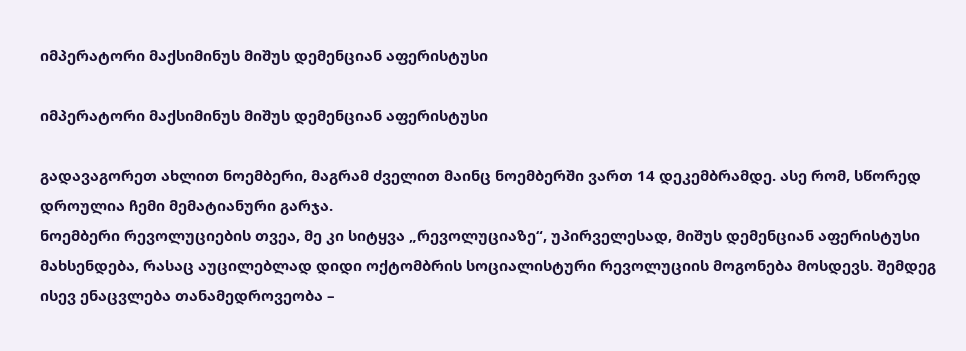იმპერატორი მაქსიმინუს მიშუს დემენციან აფერისტუსი

იმპერატორი მაქსიმინუს მიშუს დემენციან აფერისტუსი

გადავაგორეთ ახლით ნოემბერი, მაგრამ ძველით მაინც ნოემბერში ვართ 14 დეკემბრამდე. ასე რომ, სწორედ დროულია ჩემი მემატიანური გარჯა.
ნოემბერი რევოლუციების თვეა, მე კი სიტყვა „რევოლუციაზე“, უპირველესად, მიშუს დემენციან აფერისტუსი მახსენდება, რასაც აუცილებლად დიდი ოქტომბრის სოციალისტური რევოლუციის მოგონება მოსდევს. შემდეგ ისევ ენაცვლება თანამედროვეობა –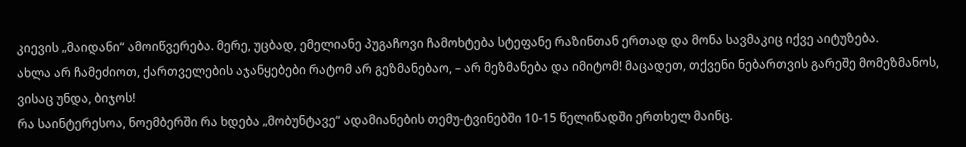კიევის „მაიდანი“ ამოიწვერება. მერე, უცბად, ემელიანე პუგაჩოვი ჩამოხტება სტეფანე რაზინთან ერთად და მონა სავმაკიც იქვე აიტუზება.
ახლა არ ჩამეძიოთ, ქართველების აჯანყებები რატომ არ გეზმანებაო, – არ მეზმანება და იმიტომ! მაცადეთ, თქვენი ნებართვის გარეშე მომეზმანოს, ვისაც უნდა, ბიჯოს!
რა საინტერესოა, ნოემბერში რა ხდება „მობუნტავე“ ადამიანების თემუ-ტვინებში 10-15 წელიწადში ერთხელ მაინც.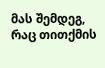მას შემდეგ, რაც თითქმის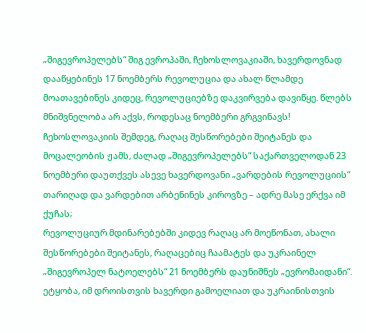„შიგევროპელებს“ შიგ ევროპაში, ჩეხოსლოვაკიაში, ხავერდოვნად დააწყებინეს 17 ნოემბერს რევოლუცია და ახალ წლამდე მოათავებინეს კიდეც, რევოლუციებზე დაკვირვება დავიწყე. წლებს მნიშვნელობა არ აქვს, როდესაც ნოემბერი გრგვინავს!
ჩეხოსლოვაკიის შემდეგ, რაღაც შესწორებები შეიტანეს და მოცალეობის ჟამს, ძალად „შიგევროპელებს“ საქართველოდან 23 ნოემბერი დაუთქვეს ასევე ხავერდოვანი „ვარდების რევოლუციის“ თარიღად და ვარდებით არბენინეს კიროვზე – ადრე მასე ერქვა იმ ქუჩას;
რევოლუციურ მდინარებებში კიდევ რაღაც არ მოეწონათ, ახალი შესწორებები შეიტანეს, რაღაცებიც ჩაამატეს და უკრაინელ „შიგევროპელ ნატოელებს“ 21 ნოემბერს დაუნიშნეს „ევრომაიდანი“. ეტყობა, იმ დროისთვის ხავერდი გამოელიათ და უკრაინისთვის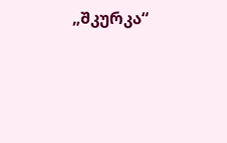„შკურკა“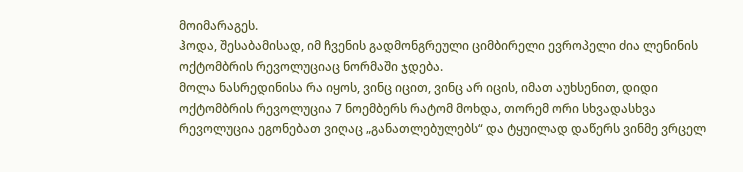მოიმარაგეს.
ჰოდა, შესაბამისად, იმ ჩვენის გადმონგრეული ციმბირელი ევროპელი ძია ლენინის ოქტომბრის რევოლუციაც ნორმაში ჯდება.
მოლა ნასრედინისა რა იყოს, ვინც იცით, ვინც არ იცის, იმათ აუხსენით, დიდი ოქტომბრის რევოლუცია 7 ნოემბერს რატომ მოხდა, თორემ ორი სხვადასხვა რევოლუცია ეგონებათ ვიღაც „განათლებულებს“ და ტყუილად დაწერს ვინმე ვრცელ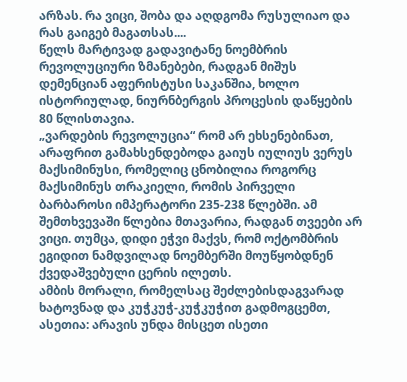არზას. რა ვიცი, შობა და აღდგომა რუსულიაო და რას გაიგებ მაგათსას....
წელს მარტივად გადავიტანე ნოემბრის რევოლუციური ზმანებები, რადგან მიშუს დემენციან აფერისტუსი საკანშია, ხოლო ისტორიულად, ნიურნბერგის პროცესის დაწყების 80 წლისთავია.
„ვარდების რევოლუცია“ რომ არ ეხსენებინათ, არაფრით გამახსენდებოდა გაიუს იულიუს ვერუს მაქსიმინუსი, რომელიც ცნობილია როგორც მაქსიმინუს თრაკიელი, რომის პირველი ბარბაროსი იმპერატორი 235-238 წლებში. ამ შემთხვევაში წლებია მთავარია, რადგან თვეები არ ვიცი. თუმცა, დიდი ეჭვი მაქვს, რომ ოქტომბრის ეგიდით ნამდვილად ნოემბერში მოუწყობდნენ ქვედაშვებული ცერის ილეთს.
ამბის მორალი, რომელსაც შეძლებისდაგვარად ხატოვნად და კუჭკუჭ-კუჭკუჭით გადმოგცემთ, ასეთია: არავის უნდა მისცეთ ისეთი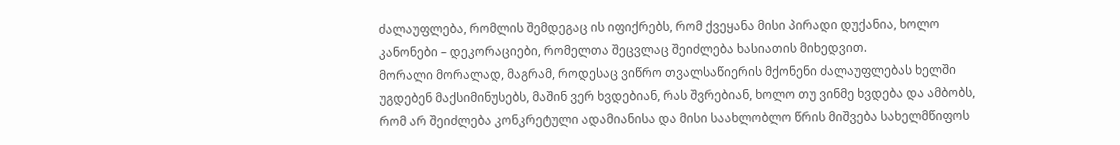ძალაუფლება, რომლის შემდეგაც ის იფიქრებს, რომ ქვეყანა მისი პირადი დუქანია, ხოლო კანონები – დეკორაციები, რომელთა შეცვლაც შეიძლება ხასიათის მიხედვით.
მორალი მორალად, მაგრამ, როდესაც ვიწრო თვალსაწიერის მქონენი ძალაუფლებას ხელში უგდებენ მაქსიმინუსებს, მაშინ ვერ ხვდებიან, რას შვრებიან, ხოლო თუ ვინმე ხვდება და ამბობს, რომ არ შეიძლება კონკრეტული ადამიანისა და მისი საახლობლო წრის მიშვება სახელმწიფოს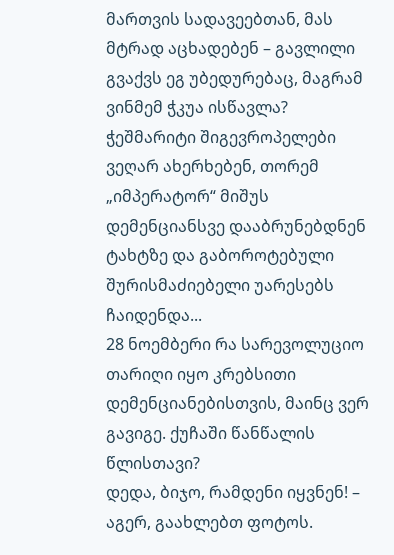მართვის სადავეებთან, მას მტრად აცხადებენ – გავლილი გვაქვს ეგ უბედურებაც, მაგრამ ვინმემ ჭკუა ისწავლა?
ჭეშმარიტი შიგევროპელები ვეღარ ახერხებენ, თორემ „იმპერატორ“ მიშუს დემენციანსვე დააბრუნებდნენ ტახტზე და გაბოროტებული შურისმაძიებელი უარესებს ჩაიდენდა...
28 ნოემბერი რა სარევოლუციო თარიღი იყო კრებსითი დემენციანებისთვის, მაინც ვერ გავიგე. ქუჩაში წანწალის წლისთავი?
დედა, ბიჯო, რამდენი იყვნენ! – აგერ, გაახლებთ ფოტოს.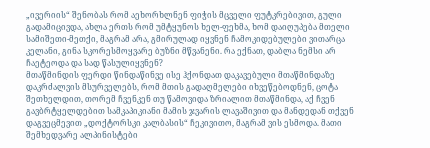„ივერიის“ შენობას რომ აეხორხლნენ ფიჭის მცველი ფუტკრებივით, გული გადამიცივდა, ახლა ერთს რომ უმტყუნოს ხელ-ფეხმა, ხომ დაიღუპება მთელი სამიშეთი-მეთქი, მაგრამ არა, გმირულად იყვნენ ჩამოკიდებულები ვითარცა კელანი, გინა სკორესმოყვარე ბუზნი მწვანენი. რა ექნათ, დაბლა ნემსი არ ჩაეტეოდა და სად წასულიყვნენ?
მთაწმინდის ფერდი წინდაწინვე ისე ჰქონდათ დაკავებული მთაწმინდაზე დაკრძალვის მსურველებს, რომ მთის გადაღმელები იხვეწებოდნენ, ცოტა შეთხელდით, თორემ ჩვენკენ თუ წამოვიდა ზრიალით მთაწმინდა, აქ ჩვენ გავბრტყელდებით სამკაპიკიანი მამის ჯვარის ლავაშივით და მანდედან თქვენ დაგვეცმევით „დოქტორსკი კალბასის“ ჩეკივითო, მაგრამ ვის ესმოდა. მათი შემხედვარე ალპინისტები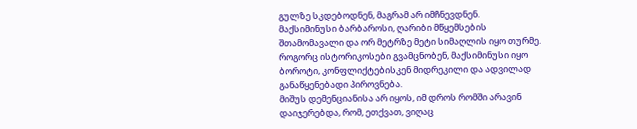გულზე სკდებოდნენ, მაგრამ არ იმჩნევდნენ.
მაქსიმინუსი ბარბაროსი, ღარიბი მწყემსების შთამომავალი და ორ მეტრზე მეტი სიმაღლის იყო თურმე. როგორც ისტორიკოსები გვამცნობენ, მაქსიმინუსი იყო ბოროტი, კონფლიქტებისკენ მიდრეკილი და ადვილად განაწყენებადი პიროვნება.
მიშუს დემენციანისა არ იყოს, იმ დროს რომში არავინ დაიჯერებდა, რომ, ეთქვათ, ვიღაც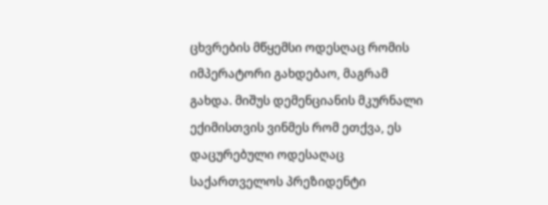ცხვრების მწყემსი ოდესღაც რომის იმპერატორი გახდებაო, მაგრამ გახდა. მიშუს დემენციანის მკურნალი ექიმისთვის ვინმეს რომ ეთქვა, ეს დაცურებული ოდესაღაც საქართველოს პრეზიდენტი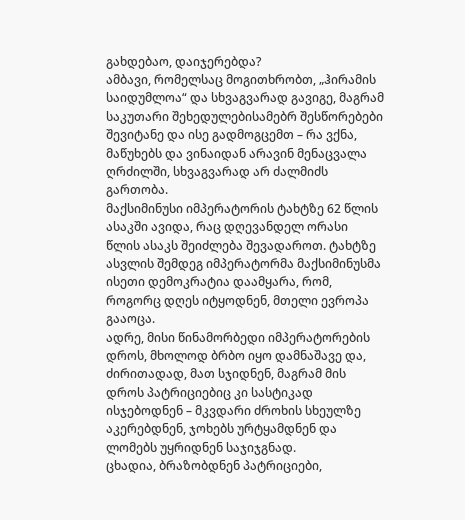გახდებაო, დაიჯერებდა?
ამბავი, რომელსაც მოგითხრობთ, „ჰირამის საიდუმლოა“ და სხვაგვარად გავიგე, მაგრამ საკუთარი შეხედულებისამებრ შესწორებები შევიტანე და ისე გადმოგცემთ – რა ვქნა, მაწუხებს და ვინაიდან არავინ მენაცვალა ღრძილში, სხვაგვარად არ ძალმიძს გართობა.
მაქსიმინუსი იმპერატორის ტახტზე 62 წლის ასაკში ავიდა, რაც დღევანდელ ორასი წლის ასაკს შეიძლება შევადაროთ. ტახტზე ასვლის შემდეგ იმპერატორმა მაქსიმინუსმა ისეთი დემოკრატია დაამყარა, რომ, როგორც დღეს იტყოდნენ, მთელი ევროპა გააოცა.
ადრე, მისი წინამორბედი იმპერატორების დროს, მხოლოდ ბრბო იყო დამნაშავე და, ძირითადად, მათ სჯიდნენ, მაგრამ მის დროს პატრიციებიც კი სასტიკად ისჯებოდნენ – მკვდარი ძროხის სხეულზე აკერებდნენ, ჯოხებს ურტყამდნენ და ლომებს უყრიდნენ საჯიჯგნად.
ცხადია, ბრაზობდნენ პატრიციები,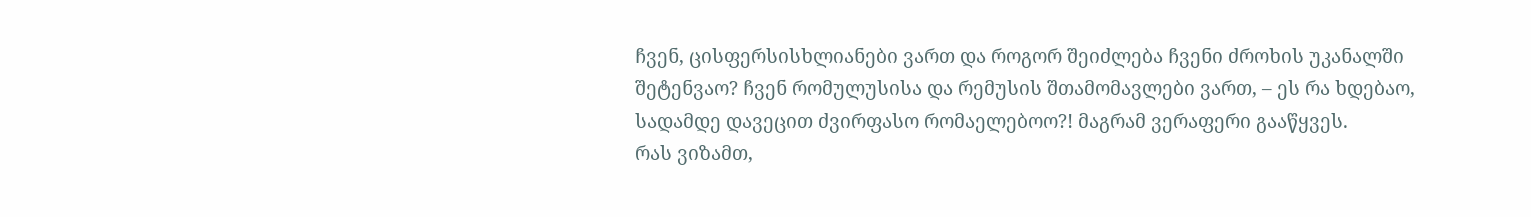ჩვენ, ცისფერსისხლიანები ვართ და როგორ შეიძლება ჩვენი ძროხის უკანალში შეტენვაო? ჩვენ რომულუსისა და რემუსის შთამომავლები ვართ, – ეს რა ხდებაო, სადამდე დავეცით ძვირფასო რომაელებოო?! მაგრამ ვერაფერი გააწყვეს.
რას ვიზამთ,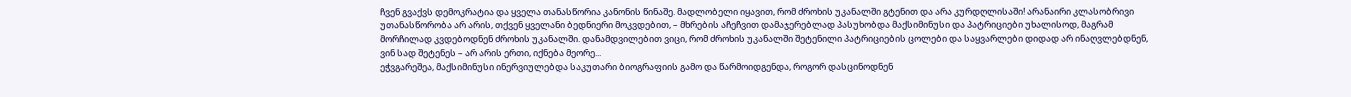ჩვენ გვაქვს დემოკრატია და ყველა თანასწორია კანონის წინაშე. მადლობელი იყავით, რომ ძროხის უკანალში გტენით და არა კურდღლისაში! არანაირი კლასობრივი უთანასწორობა არ არის, თქვენ ყველანი ბედნიერი მოკვდებით, – მხრების აჩეჩვით დამაჯერებლად პასუხობდა მაქსიმინუსი და პატრიციები უხალისოდ, მაგრამ მორჩილად კვდებოდნენ ძროხის უკანალში. დანამდვილებით ვიცი, რომ ძროხის უკანალში შეტენილი პატრიციების ცოლები და საყვარლები დიდად არ ინაღვლებდნენ, ვინ სად შეტენეს – არ არის ერთი, იქნება მეორე...
ეჭვგარეშეა, მაქსიმინუსი ინერვიულებდა საკუთარი ბიოგრაფიის გამო და წარმოიდგენდა, როგორ დასცინოდნენ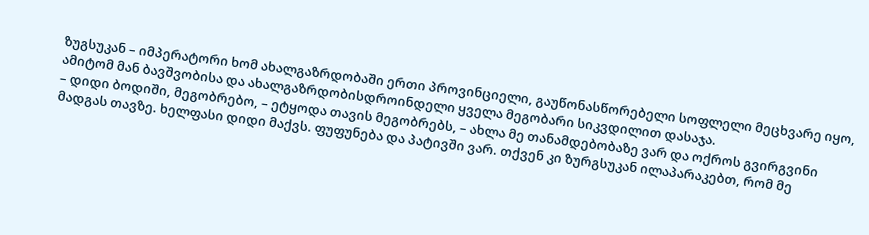ზუგსუკან – იმპერატორი ხომ ახალგაზრდობაში ერთი პროვინციელი, გაუწონასწორებელი სოფლელი მეცხვარე იყო, ამიტომ მან ბავშვობისა და ახალგაზრდობისდროინდელი ყველა მეგობარი სიკვდილით დასაჯა.
– დიდი ბოდიში, მეგობრებო, – ეტყოდა თავის მეგობრებს, – ახლა მე თანამდებობაზე ვარ და ოქროს გვირგვინი მადგას თავზე. ხელფასი დიდი მაქვს. ფუფუნება და პატივში ვარ. თქვენ კი ზურგსუკან ილაპარაკებთ, რომ მე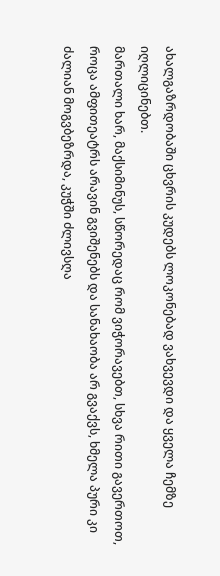ახალგაზრდობაში ცხვრის კუდებს ლოკონებად ვახვევდი და ყველა ჩემზე იღლიცინებთ.
მართალი ხარ, მაქსიმინუს, სწორედაც რომ ვიჭორავებთ, სხვა რითი გავერთოთ, როცა ამფითეატრს არავინ გვიშენებს და სანახაობა არ გვაქვს, ხმელა პური კი ძალიან მოგვბეზრდა, კუჭში ძლივსღა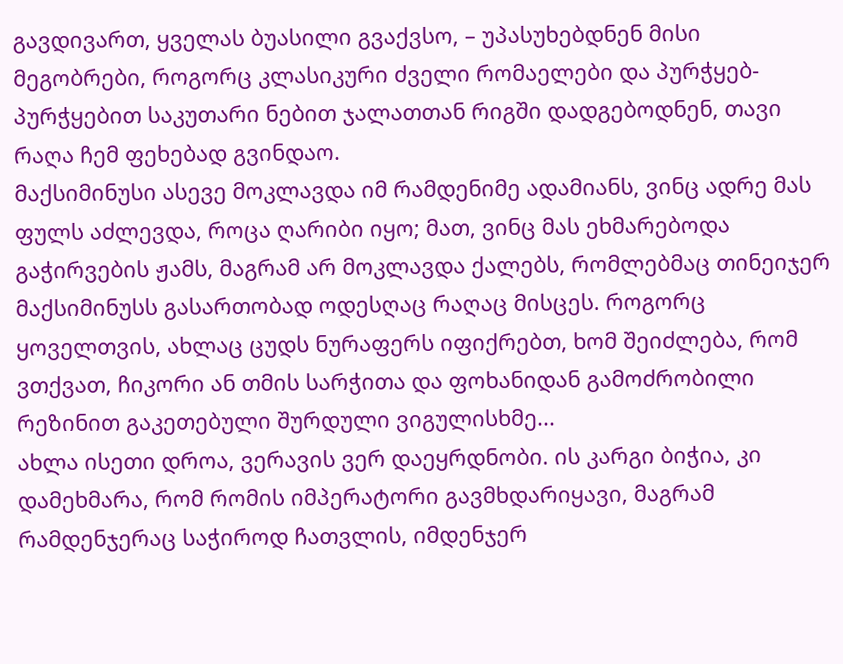გავდივართ, ყველას ბუასილი გვაქვსო, – უპასუხებდნენ მისი მეგობრები, როგორც კლასიკური ძველი რომაელები და პურჭყებ-პურჭყებით საკუთარი ნებით ჯალათთან რიგში დადგებოდნენ, თავი რაღა ჩემ ფეხებად გვინდაო.
მაქსიმინუსი ასევე მოკლავდა იმ რამდენიმე ადამიანს, ვინც ადრე მას ფულს აძლევდა, როცა ღარიბი იყო; მათ, ვინც მას ეხმარებოდა გაჭირვების ჟამს, მაგრამ არ მოკლავდა ქალებს, რომლებმაც თინეიჯერ მაქსიმინუსს გასართობად ოდესღაც რაღაც მისცეს. როგორც ყოველთვის, ახლაც ცუდს ნურაფერს იფიქრებთ, ხომ შეიძლება, რომ ვთქვათ, ჩიკორი ან თმის სარჭითა და ფოხანიდან გამოძრობილი რეზინით გაკეთებული შურდული ვიგულისხმე...
ახლა ისეთი დროა, ვერავის ვერ დაეყრდნობი. ის კარგი ბიჭია, კი დამეხმარა, რომ რომის იმპერატორი გავმხდარიყავი, მაგრამ რამდენჯერაც საჭიროდ ჩათვლის, იმდენჯერ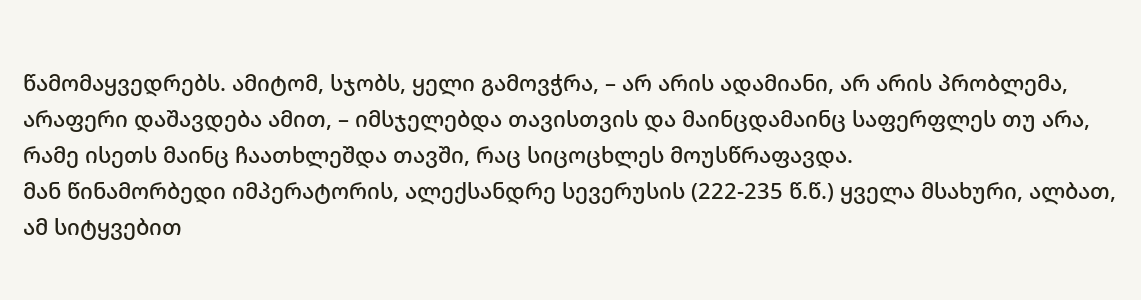წამომაყვედრებს. ამიტომ, სჯობს, ყელი გამოვჭრა, – არ არის ადამიანი, არ არის პრობლემა, არაფერი დაშავდება ამით, – იმსჯელებდა თავისთვის და მაინცდამაინც საფერფლეს თუ არა, რამე ისეთს მაინც ჩაათხლეშდა თავში, რაც სიცოცხლეს მოუსწრაფავდა.
მან წინამორბედი იმპერატორის, ალექსანდრე სევერუსის (222-235 წ.წ.) ყველა მსახური, ალბათ, ამ სიტყვებით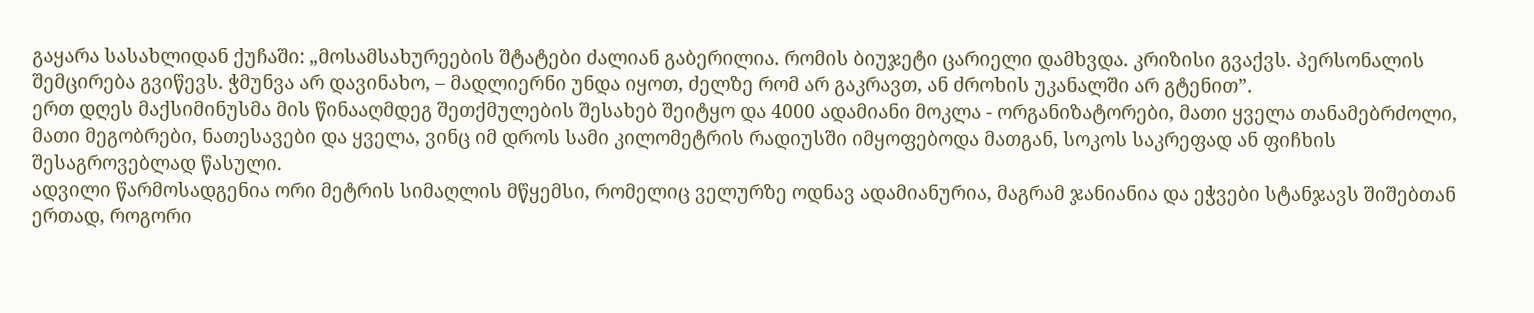გაყარა სასახლიდან ქუჩაში: „მოსამსახურეების შტატები ძალიან გაბერილია. რომის ბიუჯეტი ცარიელი დამხვდა. კრიზისი გვაქვს. პერსონალის შემცირება გვიწევს. ჭმუნვა არ დავინახო, – მადლიერნი უნდა იყოთ, ძელზე რომ არ გაკრავთ, ან ძროხის უკანალში არ გტენით”.
ერთ დღეს მაქსიმინუსმა მის წინააღმდეგ შეთქმულების შესახებ შეიტყო და 4000 ადამიანი მოკლა - ორგანიზატორები, მათი ყველა თანამებრძოლი, მათი მეგობრები, ნათესავები და ყველა, ვინც იმ დროს სამი კილომეტრის რადიუსში იმყოფებოდა მათგან, სოკოს საკრეფად ან ფიჩხის შესაგროვებლად წასული.
ადვილი წარმოსადგენია ორი მეტრის სიმაღლის მწყემსი, რომელიც ველურზე ოდნავ ადამიანურია, მაგრამ ჯანიანია და ეჭვები სტანჯავს შიშებთან ერთად, როგორი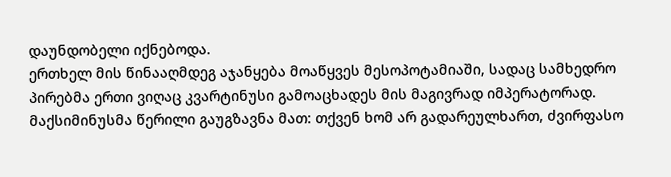დაუნდობელი იქნებოდა.
ერთხელ მის წინააღმდეგ აჯანყება მოაწყვეს მესოპოტამიაში, სადაც სამხედრო პირებმა ერთი ვიღაც კვარტინუსი გამოაცხადეს მის მაგივრად იმპერატორად. მაქსიმინუსმა წერილი გაუგზავნა მათ: თქვენ ხომ არ გადარეულხართ, ძვირფასო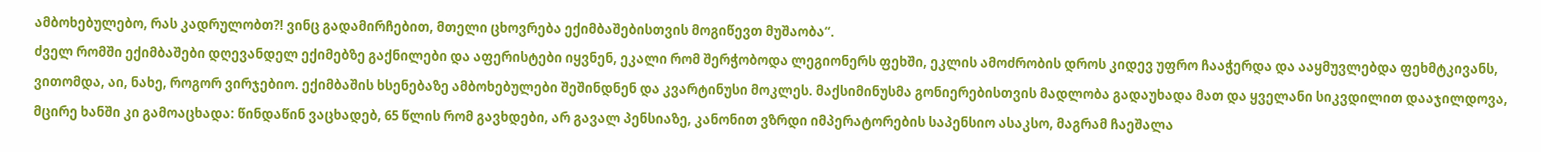ამბოხებულებო, რას კადრულობთ?! ვინც გადამირჩებით, მთელი ცხოვრება ექიმბაშებისთვის მოგიწევთ მუშაობა“.
ძველ რომში ექიმბაშები დღევანდელ ექიმებზე გაქნილები და აფერისტები იყვნენ, ეკალი რომ შერჭობოდა ლეგიონერს ფეხში, ეკლის ამოძრობის დროს კიდევ უფრო ჩააჭერდა და ააყმუვლებდა ფეხმტკივანს, ვითომდა, აი, ნახე, როგორ ვირჯებიო. ექიმბაშის ხსენებაზე ამბოხებულები შეშინდნენ და კვარტინუსი მოკლეს. მაქსიმინუსმა გონიერებისთვის მადლობა გადაუხადა მათ და ყველანი სიკვდილით დააჯილდოვა, მცირე ხანში კი გამოაცხადა: წინდაწინ ვაცხადებ, 65 წლის რომ გავხდები, არ გავალ პენსიაზე, კანონით ვზრდი იმპერატორების საპენსიო ასაკსო, მაგრამ ჩაეშალა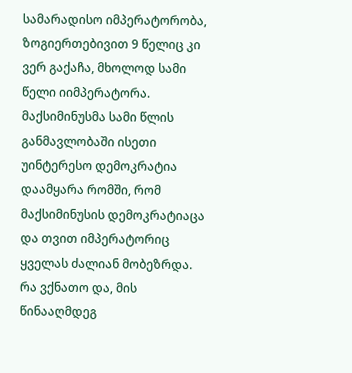სამარადისო იმპერატორობა, ზოგიერთებივით 9 წელიც კი ვერ გაქაჩა, მხოლოდ სამი წელი იიმპერატორა.
მაქსიმინუსმა სამი წლის განმავლობაში ისეთი უინტერესო დემოკრატია დაამყარა რომში, რომ მაქსიმინუსის დემოკრატიაცა და თვით იმპერატორიც ყველას ძალიან მობეზრდა.
რა ვქნათო და, მის წინააღმდეგ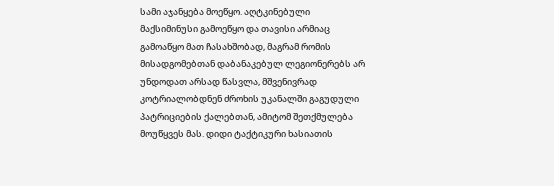სამი აჯანყება მოეწყო. აღტკინებული მაქსიმინუსი გამოეწყო და თავისი არმიაც გამოაწყო მათ ჩასახშობად, მაგრამ რომის მისადგომებთან დაბანაკებულ ლეგიონერებს არ უნდოდათ არსად წასვლა, მშვენივრად კოტრიალობდნენ ძროხის უკანალში გაგუდული პატრიციების ქალებთან, ამიტომ შეთქმულება მოუწყვეს მას. დიდი ტაქტიკური ხასიათის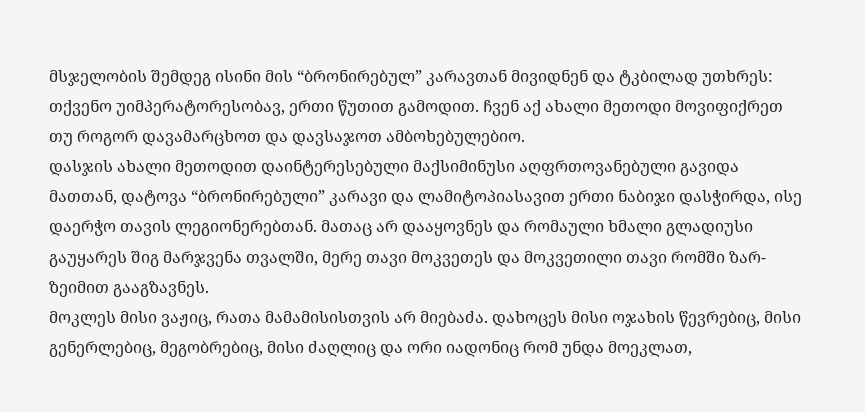მსჯელობის შემდეგ ისინი მის “ბრონირებულ” კარავთან მივიდნენ და ტკბილად უთხრეს: თქვენო უიმპერატორესობავ, ერთი წუთით გამოდით. ჩვენ აქ ახალი მეთოდი მოვიფიქრეთ თუ როგორ დავამარცხოთ და დავსაჯოთ ამბოხებულებიო.
დასჯის ახალი მეთოდით დაინტერესებული მაქსიმინუსი აღფრთოვანებული გავიდა მათთან, დატოვა “ბრონირებული” კარავი და ლამიტოპიასავით ერთი ნაბიჯი დასჭირდა, ისე დაერჭო თავის ლეგიონერებთან. მათაც არ დააყოვნეს და რომაული ხმალი გლადიუსი გაუყარეს შიგ მარჯვენა თვალში, მერე თავი მოკვეთეს და მოკვეთილი თავი რომში ზარ-ზეიმით გააგზავნეს.
მოკლეს მისი ვაჟიც, რათა მამამისისთვის არ მიებაძა. დახოცეს მისი ოჯახის წევრებიც, მისი გენერლებიც, მეგობრებიც, მისი ძაღლიც და ორი იადონიც რომ უნდა მოეკლათ,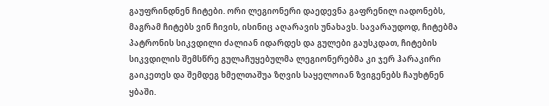გაუფრინდნენ ჩიტები. ორი ლეგიონერი დაედევნა გაფრენილ იადონებს, მაგრამ ჩიტებს ვინ ჩივის, ისინიც აღარავის უნახავს. სავარაუდოდ, ჩიტებმა პატრონის სიკვდილი ძალიან იდარდეს და გულები გაუსკდათ, ჩიტების სიკვდილის შემსწრე გულაჩუყებულმა ლეგიონერებმა კი ჯერ ჰარაკირი გაიკეთეს და შემდეგ ხმელთაშუა ზღვის საყელოიან ზვიგენებს ჩაუხტნენ ყბაში.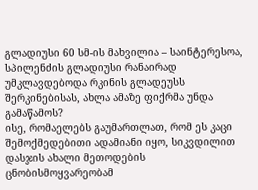გლადიუსი 60 სმ-ის მახვილია – საინტერესოა, სპილენძის გლადიუსი რანაირად უმკლავდებოდა რკინის გლადეუსს შერკინებისას, ახლა ამაზე ფიქრმა უნდა გამაწამოს?
ისე, რომაელებს გაუმართლათ, რომ ეს კაცი შემოქმედებითი ადამიანი იყო, სიკვდილით დასჯის ახალი მეთოდების ცნობისმოყვარეობამ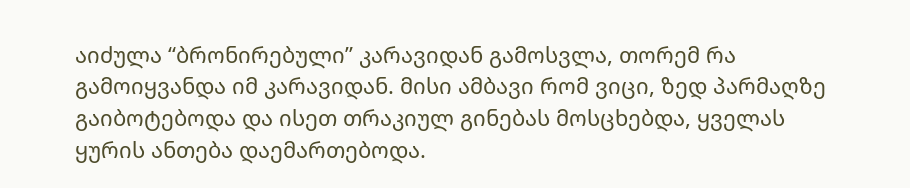აიძულა “ბრონირებული” კარავიდან გამოსვლა, თორემ რა გამოიყვანდა იმ კარავიდან. მისი ამბავი რომ ვიცი, ზედ პარმაღზე გაიბოტებოდა და ისეთ თრაკიულ გინებას მოსცხებდა, ყველას ყურის ანთება დაემართებოდა.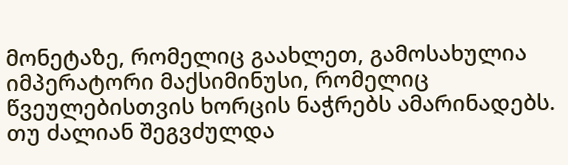მონეტაზე, რომელიც გაახლეთ, გამოსახულია იმპერატორი მაქსიმინუსი, რომელიც წვეულებისთვის ხორცის ნაჭრებს ამარინადებს. თუ ძალიან შეგვძულდა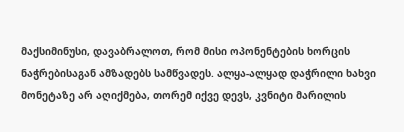მაქსიმინუსი, დავაბრალოთ, რომ მისი ოპონენტების ხორცის ნაჭრებისაგან ამზადებს სამწვადეს. ალყა-ალყად დაჭრილი ხახვი მონეტაზე არ აღიქმება, თორემ იქვე დევს, კვნიტი მარილის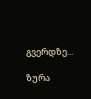გვერდზე...

ზურა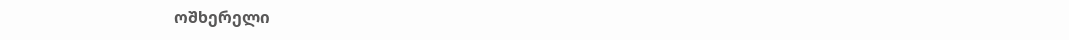ოშხერელი